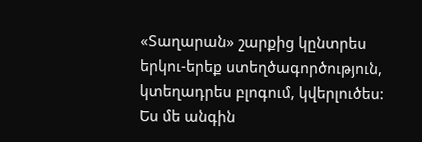«Տաղարան» շարքից կընտրես երկու-երեք ստեղծագործություն, կտեղադրես բլոգում, կվերլուծես:
Ես մե անգին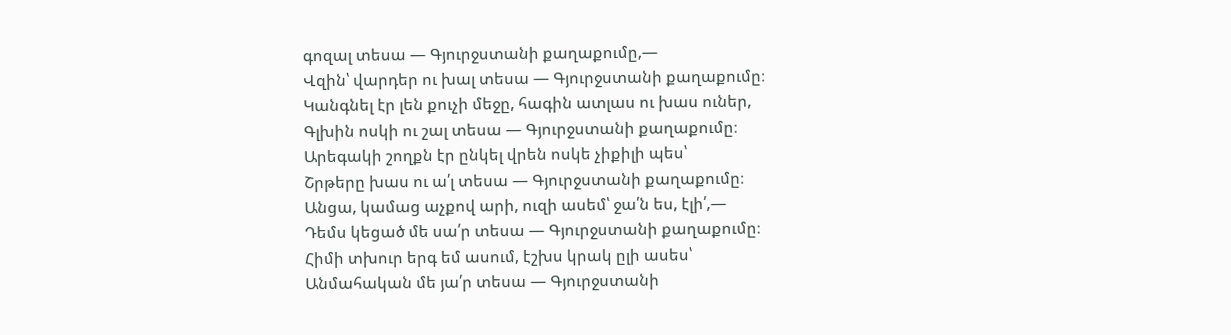գոզալ տեսա — Գյուրջստանի քաղաքումը,—
Վզին՝ վարդեր ու խալ տեսա — Գյուրջստանի քաղաքումը։
Կանգնել էր լեն քուչի մեջը, հագին ատլաս ու խաս ուներ,
Գլխին ոսկի ու շալ տեսա — Գյուրջստանի քաղաքումը։
Արեգակի շողքն էր ընկել վրեն ոսկե չիքիլի պես՝
Շրթերը խաս ու ա՛լ տեսա — Գյուրջստանի քաղաքումը։
Անցա, կամաց աչքով արի, ուզի ասեմ՝ ջա՛ն ես, էլի՛,—
Դեմս կեցած մե սա՛ր տեսա — Գյուրջստանի քաղաքումը։
Հիմի տխուր երգ եմ ասում, էշխս կրակ ըլի ասես՝
Անմահական մե յա՛ր տեսա — Գյուրջստանի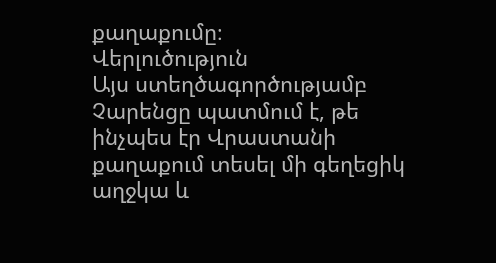քաղաքումը։
Վերլուծություն
Այս ստեղծագործությամբ Չարենցը պատմում է, թե ինչպես էր Վրաստանի քաղաքում տեսել մի գեղեցիկ աղջկա և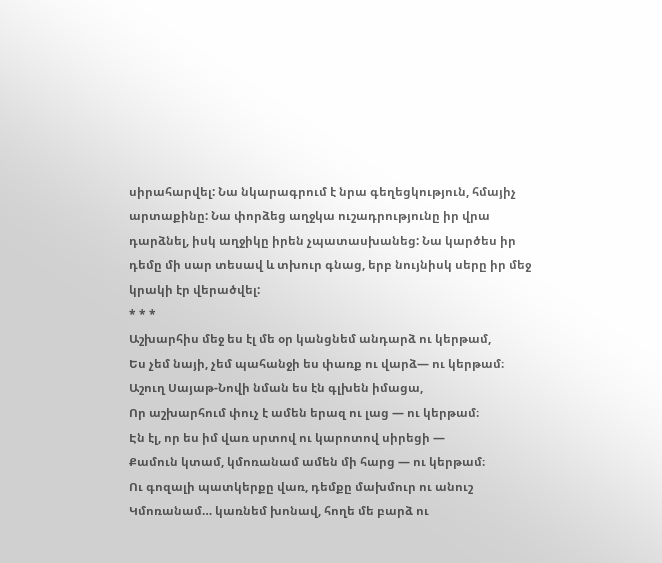սիրահարվել: Նա նկարագրում է նրա գեղեցկություն, հմայիչ արտաքինը: Նա փորձեց աղջկա ուշադրությունը իր վրա դարձնել, իսկ աղջիկը իրեն չպատասխանեց: Նա կարծես իր դեմը մի սար տեսավ և տխուր գնաց, երբ նույնիսկ սերը իր մեջ կրակի էր վերածվել:
* * *
Աշխարհիս մեջ ես էլ մե օր կանցնեմ անդարձ ու կերթամ,
Ես չեմ նայի, չեմ պահանջի ես փառք ու վարձ— ու կերթամ։
Աշուղ Սայաթ-Նովի նման ես էն գլխեն իմացա,
Որ աշխարհում փուչ է ամեն երազ ու լաց — ու կերթամ։
Էն էլ, որ ես իմ վառ սրտով ու կարոտով սիրեցի —
Քամուն կտամ, կմոռանամ ամեն մի հարց — ու կերթամ։
Ու գոզալի պատկերքը վառ, դեմքը մախմուր ու անուշ
Կմոռանամ… կառնեմ խոնավ, հողե մե բարձ ու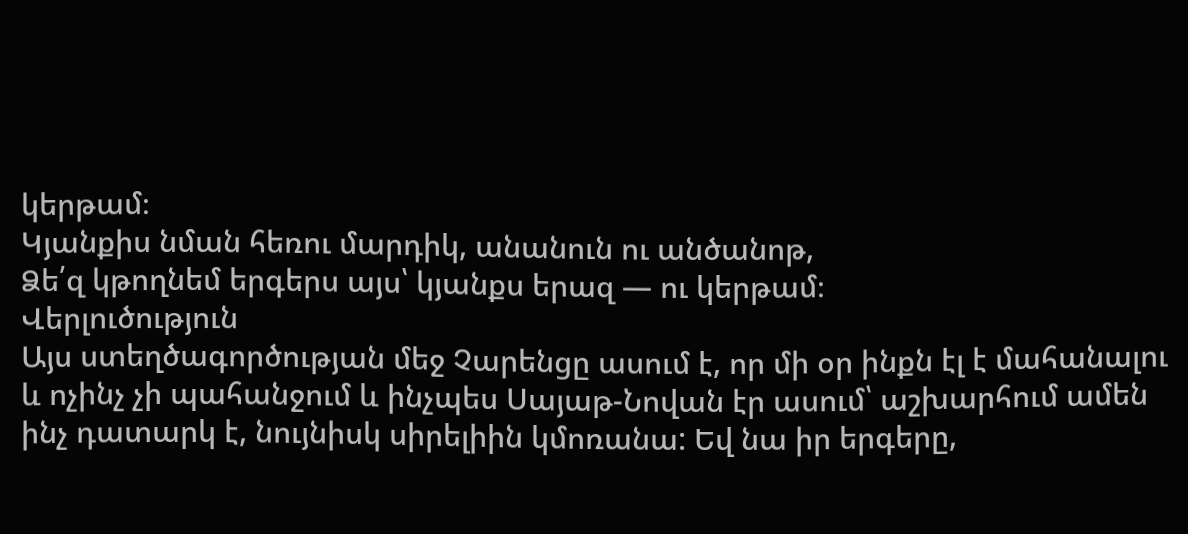կերթամ։
Կյանքիս նման հեռու մարդիկ, անանուն ու անծանոթ,
Ձե՛զ կթողնեմ երգերս այս՝ կյանքս երազ — ու կերթամ։
Վերլուծություն
Այս ստեղծագործության մեջ Չարենցը ասում է, որ մի օր ինքն էլ է մահանալու և ոչինչ չի պահանջում և ինչպես Սայաթ-Նովան էր ասում՝ աշխարհում ամեն ինչ դատարկ է, նույնիսկ սիրելիին կմոռանա: Եվ նա իր երգերը,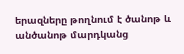երազները թողնում է ծանոթ և անծանոթ մարդկանց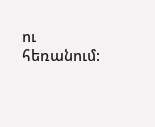ու հեռանում: